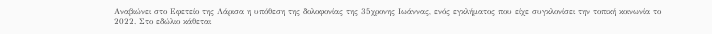Αναβιώνει στο Εφετείο της Λάρισα η υπόθεση της δολοφονίας της 35χρονης Ιωάννας, ενός εγκλήματος που είχε συγκλονίσει την τοπική κοινωνία το 2022. Στο εδώλιο κάθεται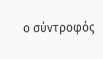ο σύντροφός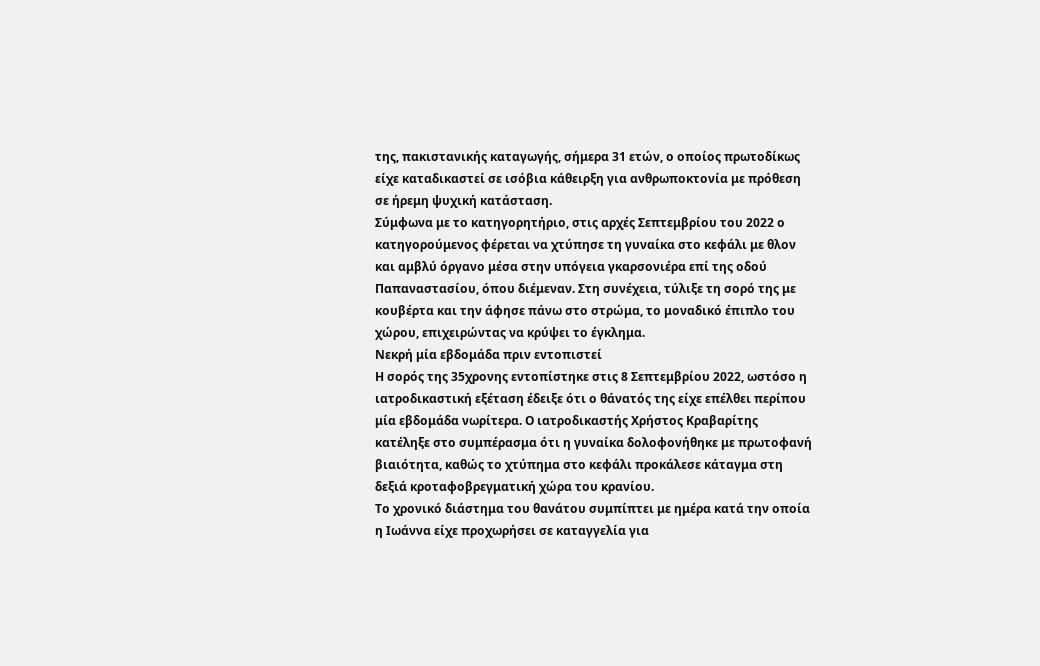της, πακιστανικής καταγωγής, σήμερα 31 ετών, ο οποίος πρωτοδίκως είχε καταδικαστεί σε ισόβια κάθειρξη για ανθρωποκτονία με πρόθεση σε ήρεμη ψυχική κατάσταση.
Σύμφωνα με το κατηγορητήριο, στις αρχές Σεπτεμβρίου του 2022 ο κατηγορούμενος φέρεται να χτύπησε τη γυναίκα στο κεφάλι με θλον και αμβλύ όργανο μέσα στην υπόγεια γκαρσονιέρα επί της οδού Παπαναστασίου, όπου διέμεναν. Στη συνέχεια, τύλιξε τη σορό της με κουβέρτα και την άφησε πάνω στο στρώμα, το μοναδικό έπιπλο του χώρου, επιχειρώντας να κρύψει το έγκλημα.
Νεκρή μία εβδομάδα πριν εντοπιστεί
Η σορός της 35χρονης εντοπίστηκε στις 8 Σεπτεμβρίου 2022, ωστόσο η ιατροδικαστική εξέταση έδειξε ότι ο θάνατός της είχε επέλθει περίπου μία εβδομάδα νωρίτερα. Ο ιατροδικαστής Χρήστος Κραβαρίτης κατέληξε στο συμπέρασμα ότι η γυναίκα δολοφονήθηκε με πρωτοφανή βιαιότητα, καθώς το χτύπημα στο κεφάλι προκάλεσε κάταγμα στη δεξιά κροταφοβρεγματική χώρα του κρανίου.
Το χρονικό διάστημα του θανάτου συμπίπτει με ημέρα κατά την οποία η Ιωάννα είχε προχωρήσει σε καταγγελία για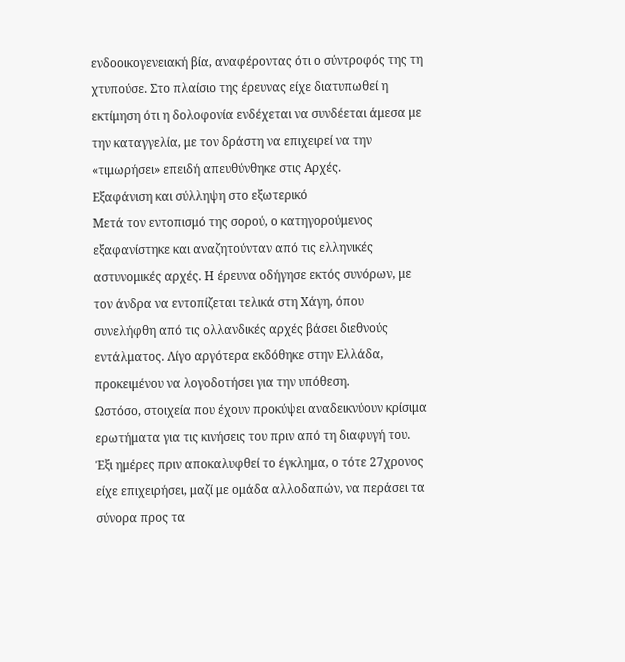ενδοοικογενειακή βία, αναφέροντας ότι ο σύντροφός της τη χτυπούσε. Στο πλαίσιο της έρευνας είχε διατυπωθεί η εκτίμηση ότι η δολοφονία ενδέχεται να συνδέεται άμεσα με την καταγγελία, με τον δράστη να επιχειρεί να την «τιμωρήσει» επειδή απευθύνθηκε στις Αρχές.
Εξαφάνιση και σύλληψη στο εξωτερικό
Μετά τον εντοπισμό της σορού, ο κατηγορούμενος εξαφανίστηκε και αναζητούνταν από τις ελληνικές αστυνομικές αρχές. Η έρευνα οδήγησε εκτός συνόρων, με τον άνδρα να εντοπίζεται τελικά στη Χάγη, όπου συνελήφθη από τις ολλανδικές αρχές βάσει διεθνούς εντάλματος. Λίγο αργότερα εκδόθηκε στην Ελλάδα, προκειμένου να λογοδοτήσει για την υπόθεση.
Ωστόσο, στοιχεία που έχουν προκύψει αναδεικνύουν κρίσιμα ερωτήματα για τις κινήσεις του πριν από τη διαφυγή του. Έξι ημέρες πριν αποκαλυφθεί το έγκλημα, ο τότε 27χρονος είχε επιχειρήσει, μαζί με ομάδα αλλοδαπών, να περάσει τα σύνορα προς τα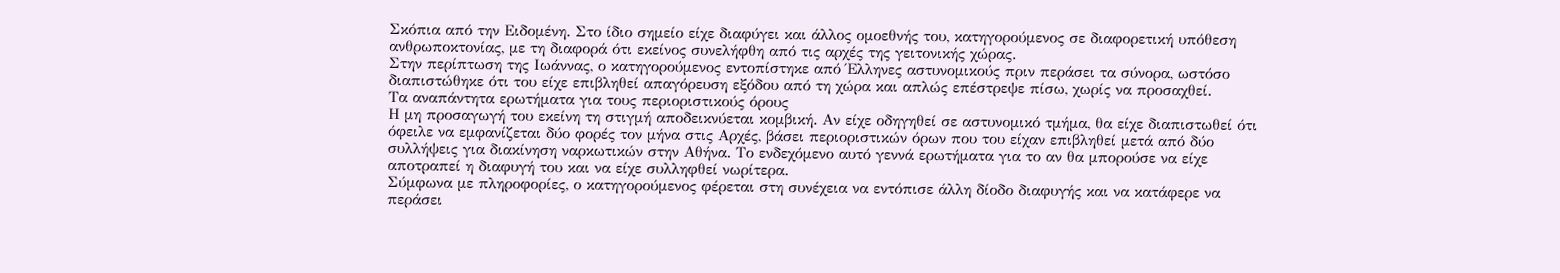Σκόπια από την Ειδομένη. Στο ίδιο σημείο είχε διαφύγει και άλλος ομοεθνής του, κατηγορούμενος σε διαφορετική υπόθεση ανθρωποκτονίας, με τη διαφορά ότι εκείνος συνελήφθη από τις αρχές της γειτονικής χώρας.
Στην περίπτωση της Ιωάννας, ο κατηγορούμενος εντοπίστηκε από Έλληνες αστυνομικούς πριν περάσει τα σύνορα, ωστόσο διαπιστώθηκε ότι του είχε επιβληθεί απαγόρευση εξόδου από τη χώρα και απλώς επέστρεψε πίσω, χωρίς να προσαχθεί.
Τα αναπάντητα ερωτήματα για τους περιοριστικούς όρους
Η μη προσαγωγή του εκείνη τη στιγμή αποδεικνύεται κομβική. Αν είχε οδηγηθεί σε αστυνομικό τμήμα, θα είχε διαπιστωθεί ότι όφειλε να εμφανίζεται δύο φορές τον μήνα στις Αρχές, βάσει περιοριστικών όρων που του είχαν επιβληθεί μετά από δύο συλλήψεις για διακίνηση ναρκωτικών στην Αθήνα. Το ενδεχόμενο αυτό γεννά ερωτήματα για το αν θα μπορούσε να είχε αποτραπεί η διαφυγή του και να είχε συλληφθεί νωρίτερα.
Σύμφωνα με πληροφορίες, ο κατηγορούμενος φέρεται στη συνέχεια να εντόπισε άλλη δίοδο διαφυγής και να κατάφερε να περάσει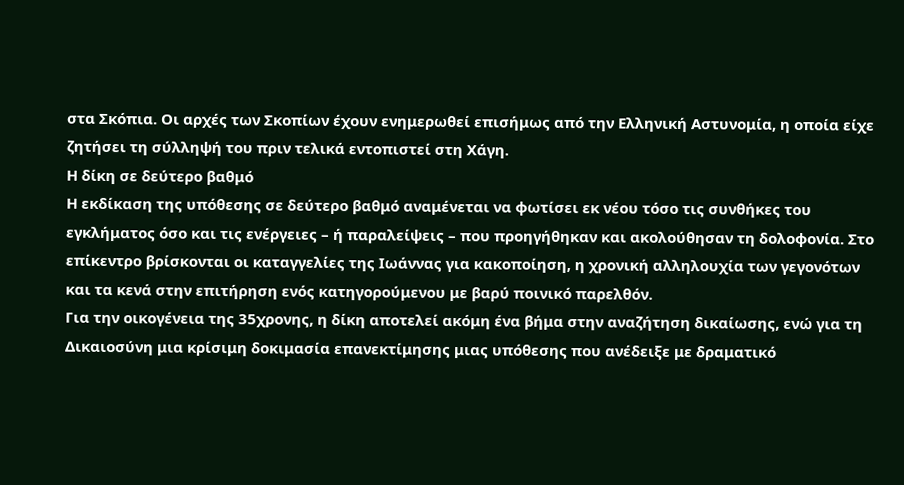στα Σκόπια. Οι αρχές των Σκοπίων έχουν ενημερωθεί επισήμως από την Ελληνική Αστυνομία, η οποία είχε ζητήσει τη σύλληψή του πριν τελικά εντοπιστεί στη Χάγη.
Η δίκη σε δεύτερο βαθμό
Η εκδίκαση της υπόθεσης σε δεύτερο βαθμό αναμένεται να φωτίσει εκ νέου τόσο τις συνθήκες του εγκλήματος όσο και τις ενέργειες – ή παραλείψεις – που προηγήθηκαν και ακολούθησαν τη δολοφονία. Στο επίκεντρο βρίσκονται οι καταγγελίες της Ιωάννας για κακοποίηση, η χρονική αλληλουχία των γεγονότων και τα κενά στην επιτήρηση ενός κατηγορούμενου με βαρύ ποινικό παρελθόν.
Για την οικογένεια της 35χρονης, η δίκη αποτελεί ακόμη ένα βήμα στην αναζήτηση δικαίωσης, ενώ για τη Δικαιοσύνη μια κρίσιμη δοκιμασία επανεκτίμησης μιας υπόθεσης που ανέδειξε με δραματικό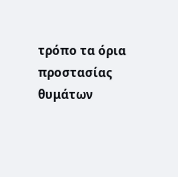τρόπο τα όρια προστασίας θυμάτων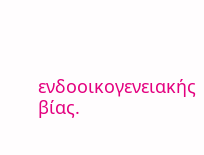ενδοοικογενειακής βίας.